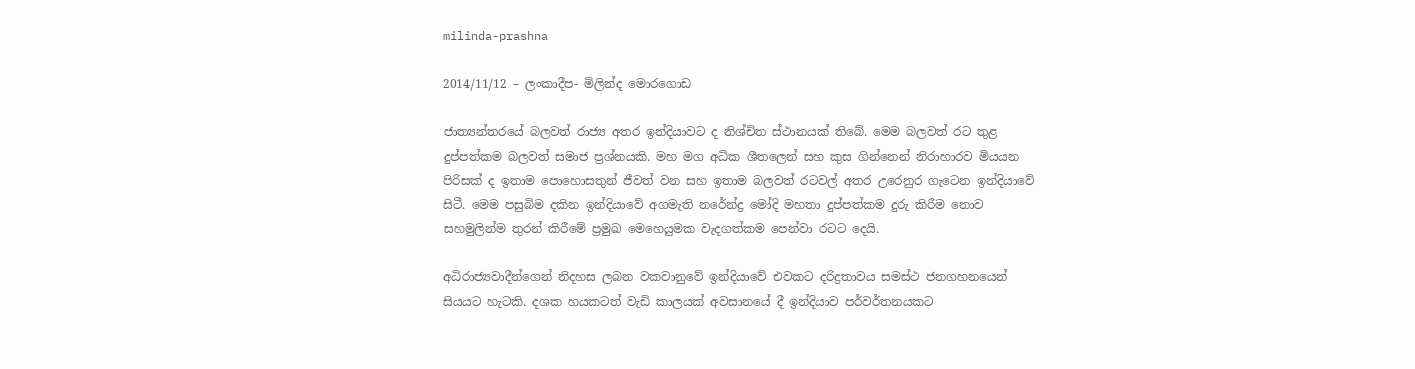milinda-prashna

2014/11/12 – ලංකාදීප- මිලින්ද මොරගොඩ

ජාත්‍යන්තරයේ බලවත් රාජ්‍ය අතර ඉන්දියාවට ද නිශ්චිත ස්ථානයක් තිබේ. මෙම බලවත් රට තුළ දුප්පත්කම බලවත් සමාජ ප්‍රශ්නයකි. මහ මග අධික ශීතලෙන් සහ කුස ගින්නෙන් නිරාහාරව මියයන පිරිසක් ද ඉතාම පොහොසතුන් ජීවත් වන සහ ඉතාම බලවත් රටවල් අතර උරෙනුර ගැටෙන ඉන්දියාවේ සිටී. මෙම පසුබිම දකින ඉන්දියාවේ අගමැති නරේන්ද්‍ර මෝදි මහතා දුප්පත්කම දුරු කිරීම නොව සහමුලින්ම තුරන් කිරීමේ ප්‍රමුඛ මෙහෙයුමක වැදගත්කම පෙන්වා රටට දෙයි.

අධිරාජ්‍යවාදීන්ගෙන් නිදහස ලබන වකවානුවේ ඉන්දියාවේ එවකට දරිද්‍රතාවය සමස්ථ ජනගහනයෙන් සියයට හැටකි. දශක හයකටත් වැඩි කාලයක් අවසානයේ දී ඉන්දියාව පර්වර්තනයකට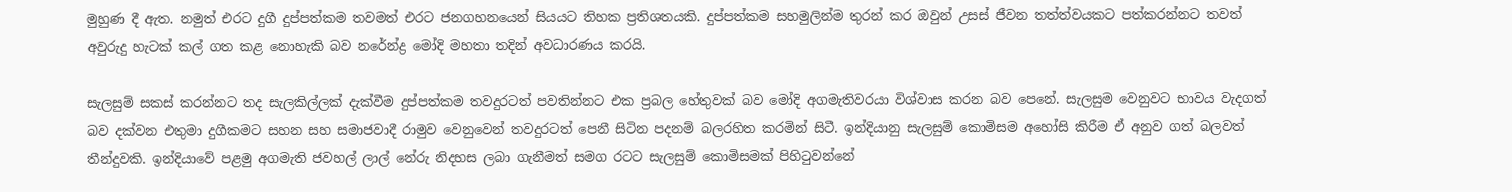මුහුණ දී ඇත. නමුත් එරට දුගී දුප්පත්කම තවමත් එරට ජනගහනයෙන් සියයට තිහක ප්‍රතිශතයකි. දුප්පත්කම සහමුලින්ම තුරන් කර ඔවුන් උසස් ජීවන තත්ත්වයකට පත්කරන්නට තවත් අවුරුදු හැටක් කල් ගත කළ නොහැකි බව නරේන්ද්‍ර මෝදි මහතා තදින් අවධාරණය කරයි.

සැලසුම් සකස් කරන්නට තද සැලකිල්ලක් දැක්වීම දුප්පත්කම තවදුරටත් පවතින්නට එක ප්‍රබල හේතුවක් බව මෝදි අගමැතිවරයා විශ්වාස කරන බව පෙනේ. සැලසුම වෙනුවට භාවය වැදගත් බව දක්වන එතුමා දුගීකමට සහන සහ සමාජවාදී රාමුව වෙනුවෙන් තවදුරටත් පෙනී සිටින පදනම් බලරහිත කරමින් සිටී. ඉන්දියානු සැලසුම් කොමිසම අහෝසි කිරීම ඒ අනුව ගත් බලවත් තීන්දුවකි. ඉන්දියාවේ පළමු අගමැති ජවහල් ලාල් නේරු නිදහස ලබා ගැනීමත් සමග රටට සැලසුම් කොමිසමක් පිහිටුවන්නේ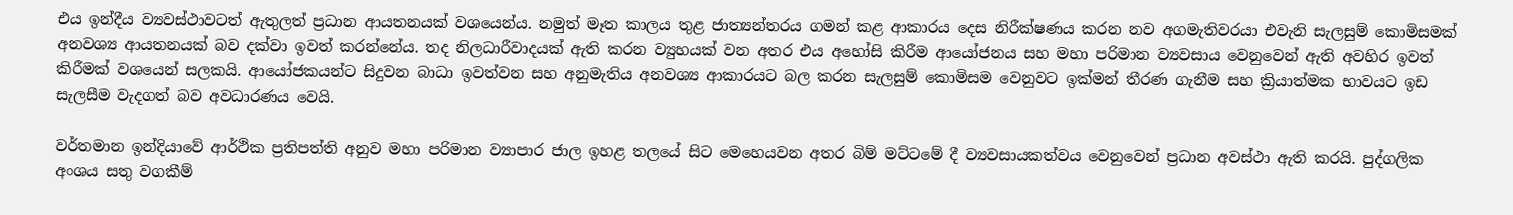එය ඉන්දීය ව්‍යවස්ථාවටත් ඇතුලත් ප්‍රධාන ආයතනයක් වශයෙන්ය. නමුත් මෑත කාලය තුළ ජාත්‍යන්තරය ගමන් කළ ආකාරය දෙස නිරීක්ෂණය කරන නව අගමැතිවරයා එවැනි සැලසුම් කොමිසමක් අනවශ්‍ය ආයතනයක් බව දක්වා ඉවත් කරන්නේය. තද නිලධාරීවාදයක් ඇති කරන ව්‍යුහයක් වන අතර එය අහෝසි කිරීම ආයෝජනය සහ මහා පරිමාන ව්‍යවසාය වෙනුවෙන් ඇති අවහිර ඉවත් කිරීමක් වශයෙන් සලකයි. ආයෝජකයන්ට සිදුවන බාධා ඉවත්වන සහ අනුමැතිය අනවශ්‍ය ආකාරයට බල කරන සැලසුම් කොමිසම වෙනුවට ඉක්මන් තීරණ ගැනීම සහ ක්‍රියාත්මක භාවයට ඉඩ සැලසීම වැදගත් බව අවධාරණය වෙයි.

වර්තමාන ඉන්දියාවේ ආර්ථික ප්‍රතිපත්ති අනුව මහා පරිමාන ව්‍යාපාර ජාල ඉහළ තලයේ සිට මෙහෙයවන අතර බිම් මට්ටමේ දී ව්‍යවසායකත්වය වෙනුවෙන් ප්‍රධාන අවස්ථා ඇති කරයි. පුද්ගලික අංශය සතු වගකීම්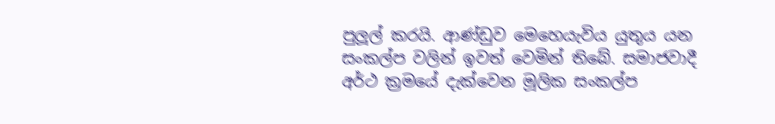පුලූල් කරයි. ආණ්ඩුව මෙහෙයැවිය යුතුය යන සංකල්ප වලින් ඉවත් වෙමින් තිබේ. සමාජවාදී අර්ථ ක්‍රමයේ දැක්වෙන මූලික සංකල්ප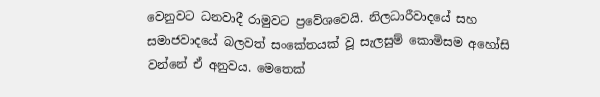වෙනුවට ධනවාදී රාමුවට ප්‍රවේශවෙයි. නිලධාරීවාදයේ සහ සමාජවාදයේ බලවත් සංකේතයක් වූ සැලසුම් කොමිසම අහෝසි වන්නේ ඒ අනුවය. මෙතෙක්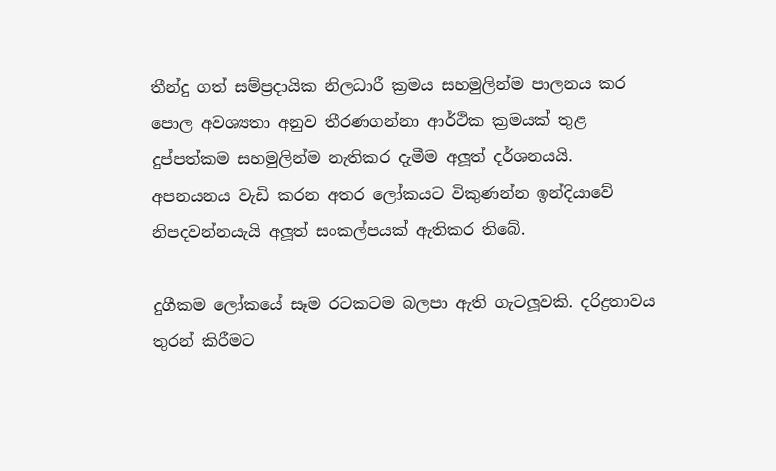තීන්දු ගත් සම්ප්‍රදායික නිලධාරී ක්‍රමය සහමුලින්ම පාලනය කර පොල අවශ්‍යතා අනුව තීරණගන්නා ආර්ථික ක්‍රමයක් තුළ දුප්පත්කම සහමුලින්ම නැතිකර දැමීම අලූත් දර්ශනයයි. අපනයනය වැඩි කරන අතර ලෝකයට විකුණන්න ඉන්දියාවේ නිපදවන්නයැයි අලූත් සංකල්පයක් ඇතිකර තිබේ.

දුගීකම ලෝකයේ සෑම රටකටම බලපා ඇති ගැටලූවකි. දරිද්‍රතාවය තුරන් කිරීමට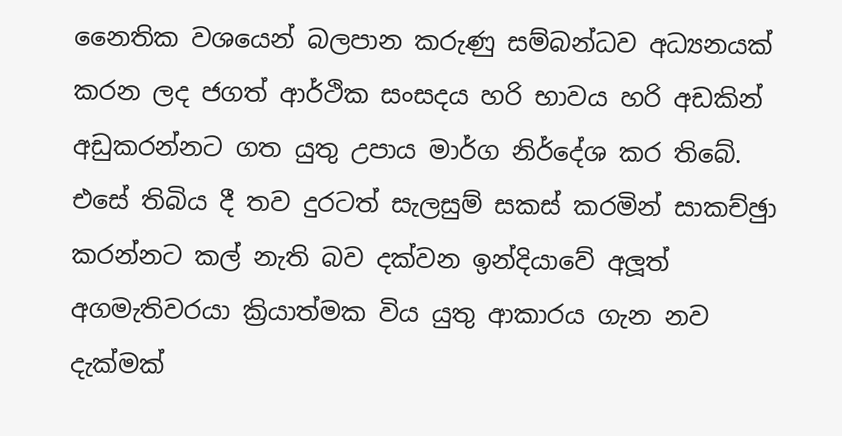නෛතික වශයෙන් බලපාන කරුණු සම්බන්ධව අධ්‍යනයක් කරන ලද ජගත් ආර්ථික සංසදය හරි භාවය හරි අඩකින් අඩුකරන්නට ගත යුතු උපාය මාර්ග නිර්දේශ කර තිබේ. එසේ තිබිය දී තව දුරටත් සැලසුම් සකස් කරමින් සාකච්ඡුා කරන්නට කල් නැති බව දක්වන ඉන්දියාවේ අලූත් අගමැතිවරයා ක්‍රියාත්මක විය යුතු ආකාරය ගැන නව දැක්මක්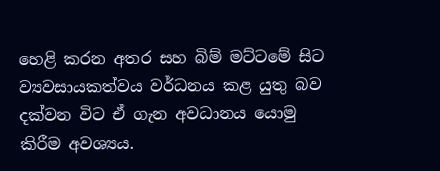හෙළි කරන අතර සහ බිම් මට්ටමේ සිට ව්‍යවසායකත්වය වර්ධනය කළ යුතු බව දක්වන විට ඒ ගැන අවධානය යොමු කිරීම අවශ්‍යය.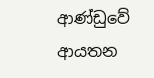ආණ්ඩුවේ ආයතන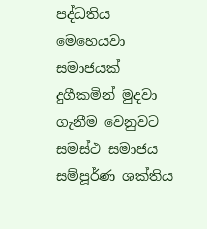පද්ධතිය මෙහෙයවා සමාජයක් දුගීකමින් මුදවා ගැනීම වෙනුවට සමස්ථ සමාජය සම්පූර්ණ ශක්තිය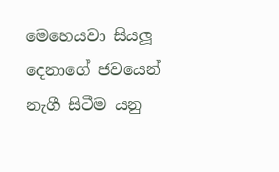මෙහෙයවා සියලූ දෙනාගේ ජවයෙන් නැගී සිටීම යනු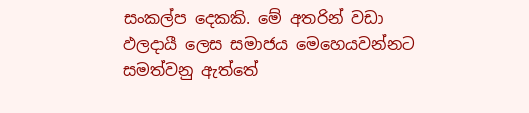සංකල්ප දෙකකි. මේ අතරින් වඩා ඵලදායී ලෙස සමාජය මෙහෙයවන්නට සමත්වනු ඇත්තේ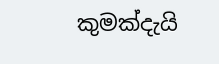කුමක්දැයි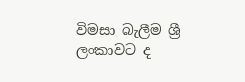විමසා බැලීම ශ්‍රී ලංකාවට ද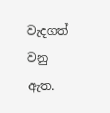වැදගත් වනු ඇත.